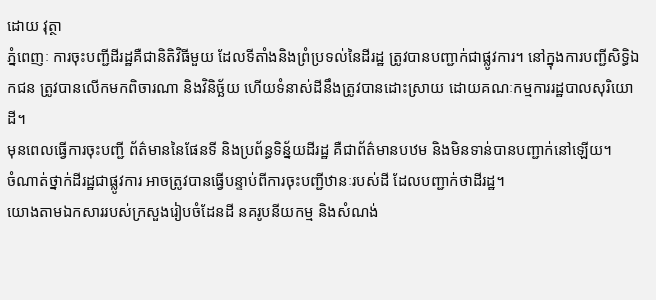ដោយ វុត្ថា
ភ្នំពេញៈ ការចុះបញ្ជីដីរដ្ឋគឺជានិតិវិធីមួយ ដែលទីតាំងនិងព្រំប្រទល់នៃដីរដ្ឋ ត្រូវបានបញ្ជាក់ជាផ្លូវការ។ នៅក្នុងការបញ្ជីសិទ្ធិឯកជន ត្រូវបានលើកមកពិចារណា និងវិនិច្ឆ័យ ហើយទំនាស់ដីនឹងត្រូវបានដោះស្រាយ ដោយគណៈកម្មការរដ្ឋបាលសុរិយោដី។
មុនពេលធ្វើការចុះបញ្ជី ព័ត៌មាននៃផែនទី និងប្រព័ន្ធទិន្ន័យដីរដ្ឋ គឺជាព័ត៌មានបឋម និងមិនទាន់បានបញ្ជាក់នៅឡើយ។
ចំណាត់ថ្នាក់ដីរដ្ឋជាផ្លូវការ អាចត្រូវបានធ្វើបន្ទាប់ពីការចុះបញ្ជីឋានៈរបស់ដី ដែលបញ្ជាក់ថាដីរដ្ឋ។
យោងតាមឯកសាររបស់ក្រសួងរៀបចំដែនដី នគរូបនីយកម្ម និងសំណង់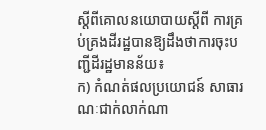ស្តីពីគោលនយោបាយស្តីពី ការគ្រប់គ្រងដីរដ្ឋបានឱ្យដឹងថាការចុះបញ្ជីដីរដ្ឋមានន័យ៖
ក) កំណត់ផលប្រយោជន៍ សាធារណៈជាក់លាក់ណា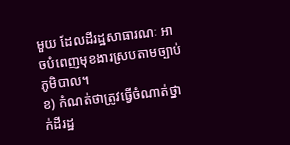មួយ ដែលដីរដ្ឋសាធារណៈ អាចបំពេញមុខងារស្របតាមច្បាប់ភូមិបាល។
ខ) កំណត់ថាត្រូវធ្វើចំណាត់ថ្នាក់ដីរដ្ឋ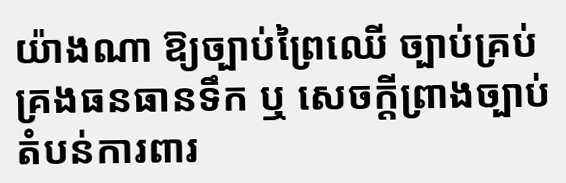យ៉ាងណា ឱ្យច្បាប់ព្រៃឈើ ច្បាប់គ្រប់គ្រងធនធានទឹក ឬ សេចក្តីព្រាងច្បាប់តំបន់ការពារ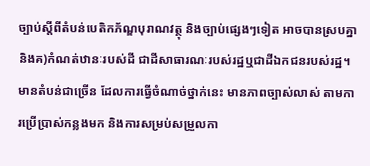ច្បាប់ស្តីពីតំបន់បេតិកភ័ណ្ឌបុរាណវត្ថុ និងច្បាប់ផ្សេងៗទៀត អាចបានស្របគ្នា និងគ)កំណត់ឋានៈរបស់ដី ជាដីសាធារណៈរបស់រដ្ឋឬជាដីឯកជនរបស់រដ្ឋ។
មានតំបន់ជាច្រើន ដែលការធ្វើចំណាច់ថ្នាក់នេះ មានភាពច្បាស់លាស់ តាមការប្រើប្រាស់កន្លងមក និងការសម្រប់សម្រួលកា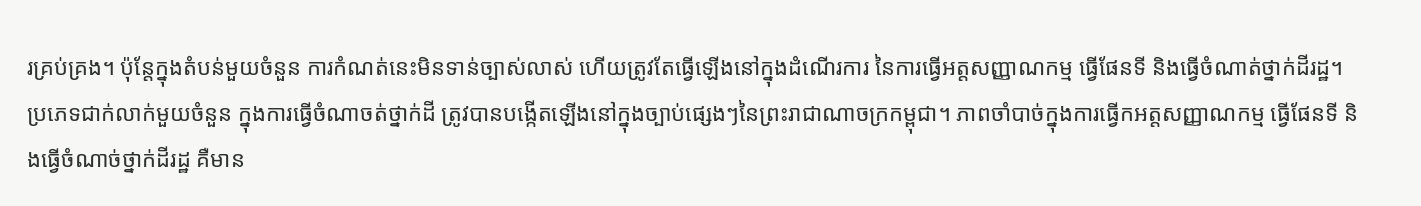រគ្រប់គ្រង។ ប៉ុន្តែក្នុងតំបន់មួយចំនួន ការកំណត់នេះមិនទាន់ច្បាស់លាស់ ហើយត្រូវតែធ្វើឡើងនៅក្នុងដំណើរការ នៃការធ្វើអត្តសញ្ញាណកម្ម ធ្វើផែនទី និងធ្វើចំណាត់ថ្នាក់ដីរដ្ឋ។
ប្រភេទជាក់លាក់មួយចំនួន ក្នុងការធ្វើចំណាចត់ថ្នាក់ដី ត្រូវបានបង្កើតឡើងនៅក្នុងច្បាប់ផ្សេងៗនៃព្រះរាជាណាចក្រកម្ពុជា។ ភាពចាំបាច់ក្នុងការធ្វើកអត្តសញ្ញាណកម្ម ធ្វើផែនទី និងធ្វើចំណាច់ថ្នាក់ដីរដ្ឋ គឺមាន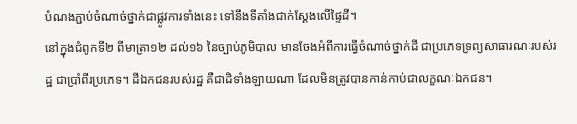បំណងភ្ជាប់ចំណាច់ថ្នាក់ជាផ្លូវការទាំងនេះ ទៅនឹងទីតាំងជាក់ស្តែងលើផ្ទៃដី។
នៅក្នុងជំពូកទី២ ពីមាត្រា១២ ដល់១៦ នៃច្បាប់ភូមិបាល មានចែងអំពីការធ្វើចំណាច់ថ្នាក់ដី ជាប្រភេទទ្រព្យសាធារណៈរបស់រដ្ឋ ជាប្រាំពីរប្រភេទ។ ដីឯកជនរបស់រដ្ឋ គឺជាដិទាំងឡាយណា ដែលមិនត្រូវបានកាន់កាប់ជាលក្ខណៈឯកជន។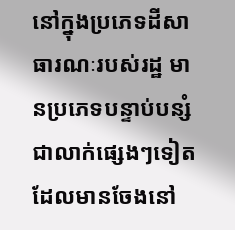នៅក្នុងប្រភេទដីសាធារណៈរបស់រដ្ឋ មានប្រភេទបន្ទាប់បន្សំជាលាក់ផ្សេងៗទៀត ដែលមានចែងនៅ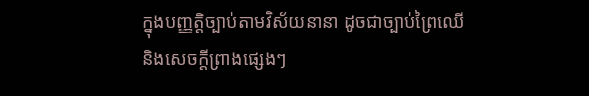ក្នុងបញ្ញត្តិច្បាប់តាមវិស័យនានា ដូចជាច្បាប់ព្រៃឈើ និងសេចក្តីព្រាងផ្សេងៗ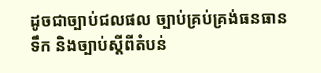ដូចជាច្បាប់ជលផល ច្បាប់គ្រប់គ្រង់ធនធានទឹក និងច្បាប់ស្តីពីតំបន់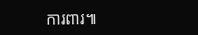ការពារ៕